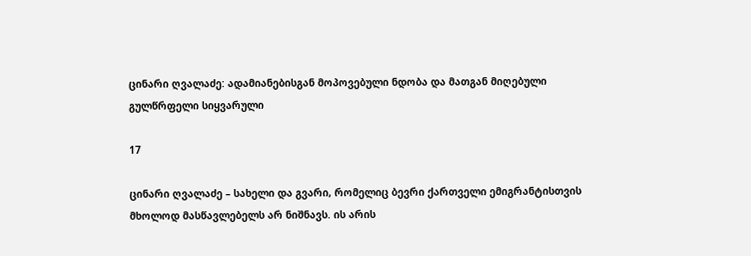ცინარი ღვალაძე: ადამიანებისგან მოპოვებული ნდობა და მათგან მიღებული გულწრფელი სიყვარული

17

ცინარი ღვალაძე – სახელი და გვარი, რომელიც ბევრი ქართველი ემიგრანტისთვის მხოლოდ მასწავლებელს არ ნიშნავს. ის არის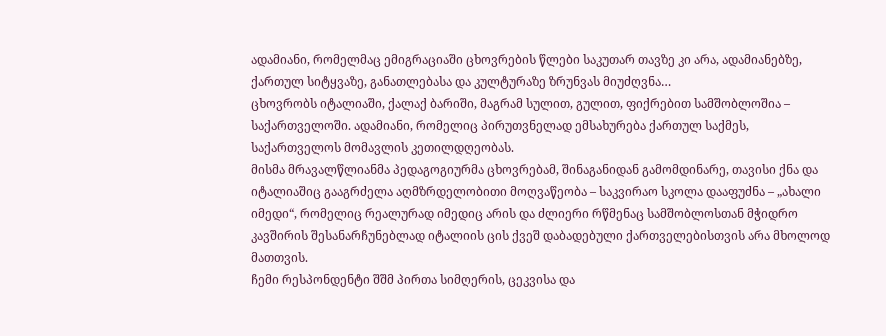ადამიანი, რომელმაც ემიგრაციაში ცხოვრების წლები საკუთარ თავზე კი არა, ადამიანებზე, ქართულ სიტყვაზე, განათლებასა და კულტურაზე ზრუნვას მიუძღვნა…
ცხოვრობს იტალიაში, ქალაქ ბარიში, მაგრამ სულით, გულით, ფიქრებით სამშობლოშია – საქართველოში. ადამიანი, რომელიც პირუთვნელად ემსახურება ქართულ საქმეს, საქართველოს მომავლის კეთილდღეობას.
მისმა მრავალწლიანმა პედაგოგიურმა ცხოვრებამ, შინაგანიდან გამომდინარე, თავისი ქნა და იტალიაშიც გააგრძელა აღმზრდელობითი მოღვაწეობა – საკვირაო სკოლა დააფუძნა – „ახალი იმედი“, რომელიც რეალურად იმედიც არის და ძლიერი რწმენაც სამშობლოსთან მჭიდრო კავშირის შესანარჩუნებლად იტალიის ცის ქვეშ დაბადებული ქართველებისთვის არა მხოლოდ მათთვის.
ჩემი რესპონდენტი შშმ პირთა სიმღერის, ცეკვისა და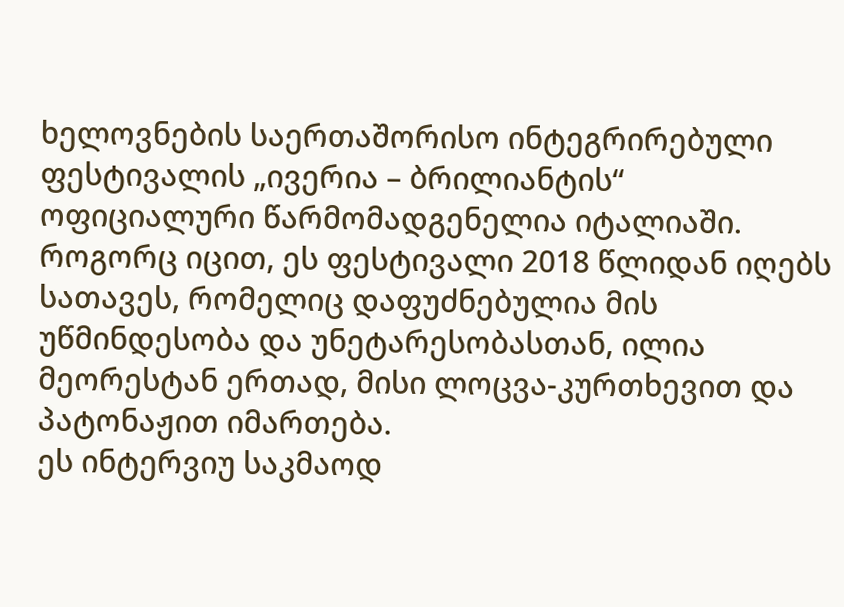ხელოვნების საერთაშორისო ინტეგრირებული ფესტივალის „ივერია – ბრილიანტის“ ოფიციალური წარმომადგენელია იტალიაში. როგორც იცით, ეს ფესტივალი 2018 წლიდან იღებს სათავეს, რომელიც დაფუძნებულია მის უწმინდესობა და უნეტარესობასთან, ილია მეორესტან ერთად, მისი ლოცვა-კურთხევით და პატონაჟით იმართება.
ეს ინტერვიუ საკმაოდ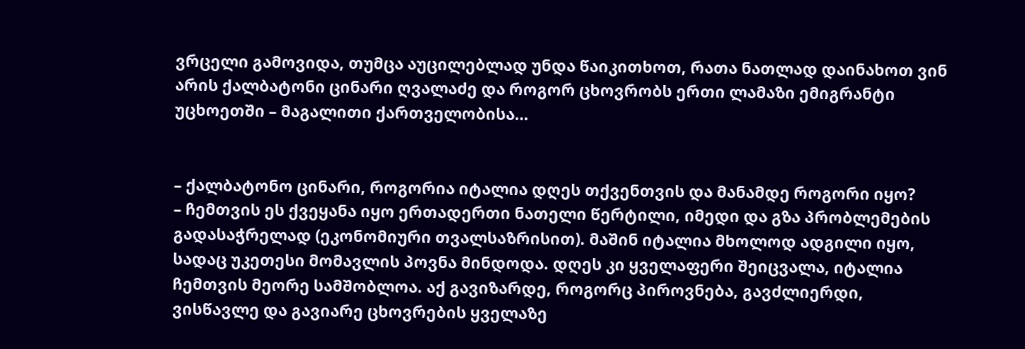ვრცელი გამოვიდა, თუმცა აუცილებლად უნდა წაიკითხოთ, რათა ნათლად დაინახოთ ვინ არის ქალბატონი ცინარი ღვალაძე და როგორ ცხოვრობს ერთი ლამაზი ემიგრანტი უცხოეთში – მაგალითი ქართველობისა…


– ქალბატონო ცინარი, როგორია იტალია დღეს თქვენთვის და მანამდე როგორი იყო?
– ჩემთვის ეს ქვეყანა იყო ერთადერთი ნათელი წერტილი, იმედი და გზა პრობლემების გადასაჭრელად (ეკონომიური თვალსაზრისით). მაშინ იტალია მხოლოდ ადგილი იყო, სადაც უკეთესი მომავლის პოვნა მინდოდა. დღეს კი ყველაფერი შეიცვალა, იტალია ჩემთვის მეორე სამშობლოა. აქ გავიზარდე, როგორც პიროვნება, გავძლიერდი, ვისწავლე და გავიარე ცხოვრების ყველაზე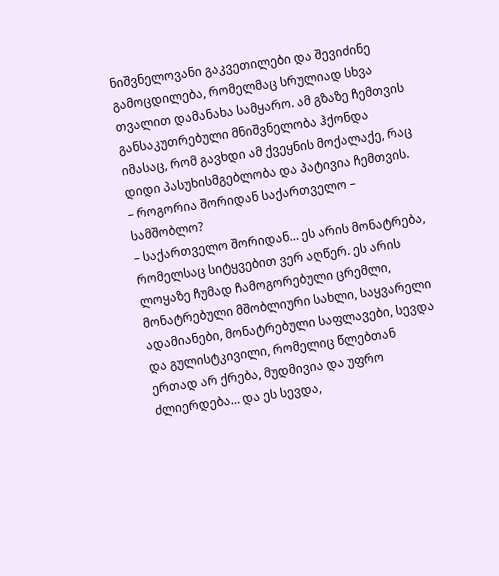ნიშვნელოვანი გაკვეთილები და შევიძინე გამოცდილება, რომელმაც სრულიად სხვა თვალით დამანახა სამყარო. ამ გზაზე ჩემთვის განსაკუთრებული მნიშვნელობა ჰქონდა იმასაც, რომ გავხდი ამ ქვეყნის მოქალაქე, რაც დიდი პასუხისმგებლობა და პატივია ჩემთვის.
– როგორია შორიდან საქართველო – სამშობლო?
– საქართველო შორიდან… ეს არის მონატრება, რომელსაც სიტყვებით ვერ აღწერ. ეს არის ლოყაზე ჩუმად ჩამოგორებული ცრემლი, მონატრებული მშობლიური სახლი, საყვარელი ადამიანები, მონატრებული საფლავები, სევდა და გულისტკივილი, რომელიც წლებთან ერთად არ ქრება, მუდმივია და უფრო ძლიერდება… და ეს სევდა,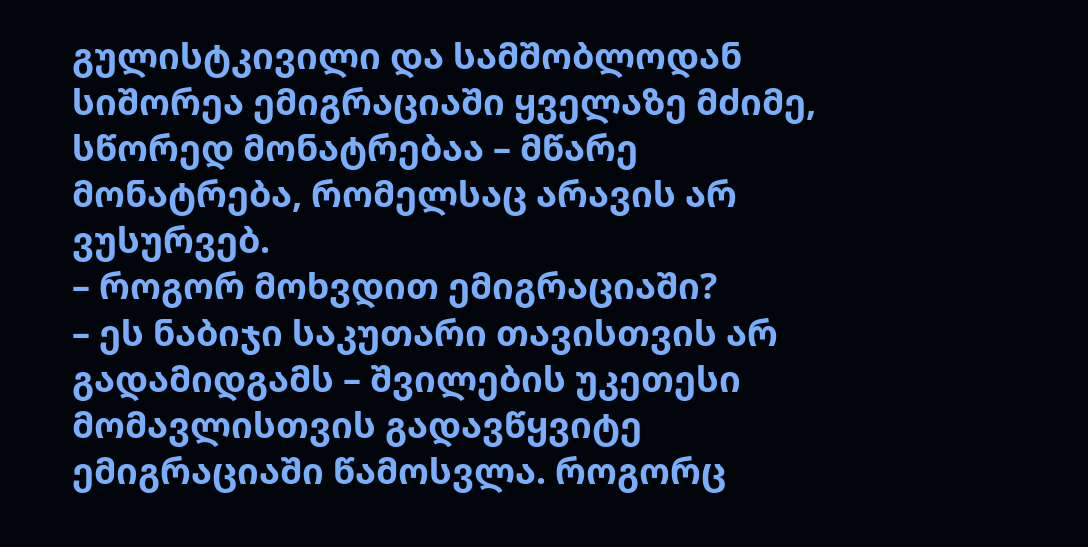გულისტკივილი და სამშობლოდან სიშორეა ემიგრაციაში ყველაზე მძიმე, სწორედ მონატრებაა – მწარე მონატრება, რომელსაც არავის არ ვუსურვებ.
– როგორ მოხვდით ემიგრაციაში?
– ეს ნაბიჯი საკუთარი თავისთვის არ გადამიდგამს – შვილების უკეთესი მომავლისთვის გადავწყვიტე ემიგრაციაში წამოსვლა. როგორც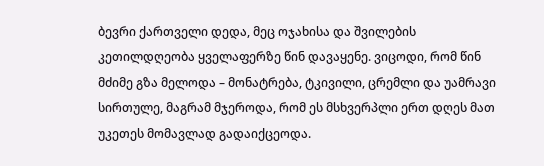ბევრი ქართველი დედა, მეც ოჯახისა და შვილების კეთილდღეობა ყველაფერზე წინ დავაყენე. ვიცოდი, რომ წინ მძიმე გზა მელოდა – მონატრება, ტკივილი, ცრემლი და უამრავი სირთულე, მაგრამ მჯეროდა, რომ ეს მსხვერპლი ერთ დღეს მათ უკეთეს მომავლად გადაიქცეოდა.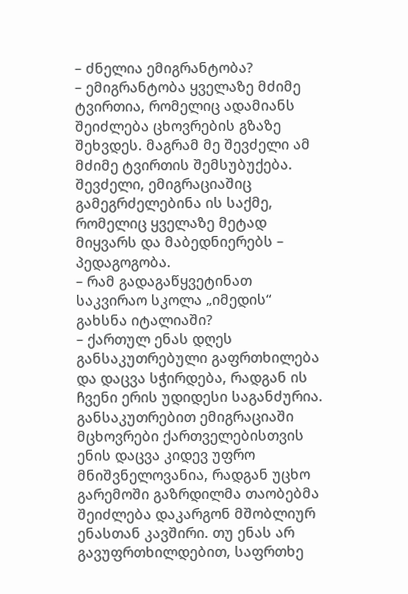– ძნელია ემიგრანტობა?
– ემიგრანტობა ყველაზე მძიმე ტვირთია, რომელიც ადამიანს შეიძლება ცხოვრების გზაზე შეხვდეს. მაგრამ მე შევძელი ამ მძიმე ტვირთის შემსუბუქება. შევძელი, ემიგრაციაშიც გამეგრძელებინა ის საქმე, რომელიც ყველაზე მეტად მიყვარს და მაბედნიერებს – პედაგოგობა.
– რამ გადაგაწყვეტინათ საკვირაო სკოლა „იმედის“ გახსნა იტალიაში?
– ქართულ ენას დღეს განსაკუთრებული გაფრთხილება და დაცვა სჭირდება, რადგან ის ჩვენი ერის უდიდესი საგანძურია. განსაკუთრებით ემიგრაციაში მცხოვრები ქართველებისთვის ენის დაცვა კიდევ უფრო მნიშვნელოვანია, რადგან უცხო გარემოში გაზრდილმა თაობებმა შეიძლება დაკარგონ მშობლიურ ენასთან კავშირი. თუ ენას არ გავუფრთხილდებით, საფრთხე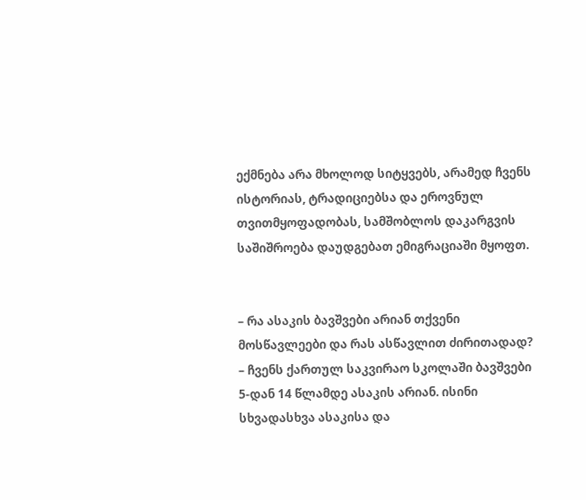ექმნება არა მხოლოდ სიტყვებს, არამედ ჩვენს ისტორიას, ტრადიციებსა და ეროვნულ თვითმყოფადობას, სამშობლოს დაკარგვის საშიშროება დაუდგებათ ემიგრაციაში მყოფთ.


– რა ასაკის ბავშვები არიან თქვენი მოსწავლეები და რას ასწავლით ძირითადად?
– ჩვენს ქართულ საკვირაო სკოლაში ბავშვები 5-დან 14 წლამდე ასაკის არიან. ისინი სხვადასხვა ასაკისა და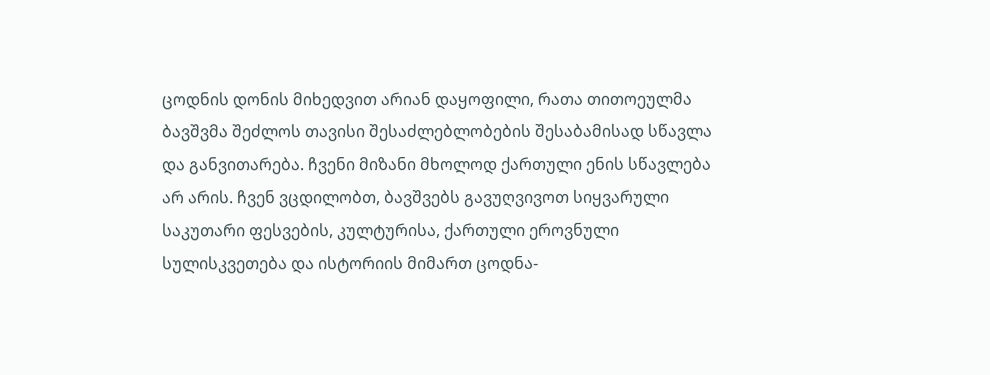ცოდნის დონის მიხედვით არიან დაყოფილი, რათა თითოეულმა ბავშვმა შეძლოს თავისი შესაძლებლობების შესაბამისად სწავლა და განვითარება. ჩვენი მიზანი მხოლოდ ქართული ენის სწავლება არ არის. ჩვენ ვცდილობთ, ბავშვებს გავუღვივოთ სიყვარული საკუთარი ფესვების, კულტურისა, ქართული ეროვნული სულისკვეთება და ისტორიის მიმართ ცოდნა-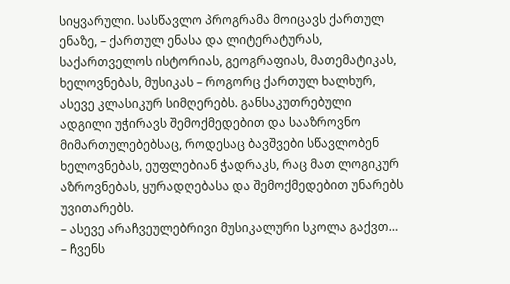სიყვარული. სასწავლო პროგრამა მოიცავს ქართულ ენაზე, – ქართულ ენასა და ლიტერატურას, საქართველოს ისტორიას, გეოგრაფიას, მათემატიკას, ხელოვნებას, მუსიკას – როგორც ქართულ ხალხურ, ასევე კლასიკურ სიმღერებს. განსაკუთრებული ადგილი უჭირავს შემოქმედებით და სააზროვნო მიმართულებებსაც, როდესაც ბავშვები სწავლობენ ხელოვნებას, ეუფლებიან ჭადრაკს, რაც მათ ლოგიკურ აზროვნებას, ყურადღებასა და შემოქმედებით უნარებს უვითარებს.
– ასევე არაჩვეულებრივი მუსიკალური სკოლა გაქვთ…
– ჩვენს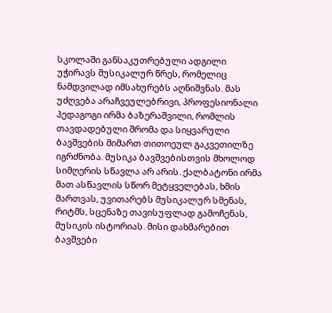სკოლაში განსაკუთრებული ადგილი უჭირავს მუსიკალურ წრეს, რომელიც ნამდვილად იმსახურებს აღნიშვნას. მას უძღვება არაჩვეულებრივი, პროფესიონალი პედაგოგი ირმა ბაზერაშვილი, რომლის თავდადებული შრომა და სიყვარული ბავშვების მიმართ თითოეულ გაკვეთილზე იგრძნობა. მუსიკა ბავშვებისთვის მხოლოდ სიმღერის სწავლა არ არის. ქალბატონი ირმა მათ ასწავლის სწორ მეტყველებას, ხმის მართვას, უვითარებს მუსიკალურ სმენას, რიტმს, სცენაზე თავისუფლად გამოჩენას, მუსიკის ისტორიას. მისი დახმარებით ბავშვები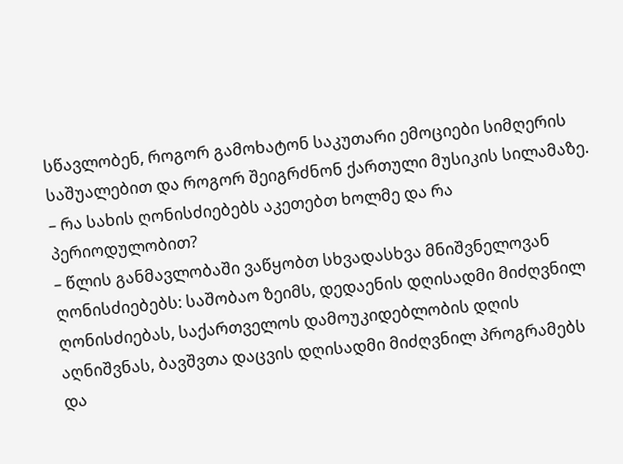სწავლობენ, როგორ გამოხატონ საკუთარი ემოციები სიმღერის საშუალებით და როგორ შეიგრძნონ ქართული მუსიკის სილამაზე.
– რა სახის ღონისძიებებს აკეთებთ ხოლმე და რა პერიოდულობით?
– წლის განმავლობაში ვაწყობთ სხვადასხვა მნიშვნელოვან ღონისძიებებს: საშობაო ზეიმს, დედაენის დღისადმი მიძღვნილ ღონისძიებას, საქართველოს დამოუკიდებლობის დღის აღნიშვნას, ბავშვთა დაცვის დღისადმი მიძღვნილ პროგრამებს და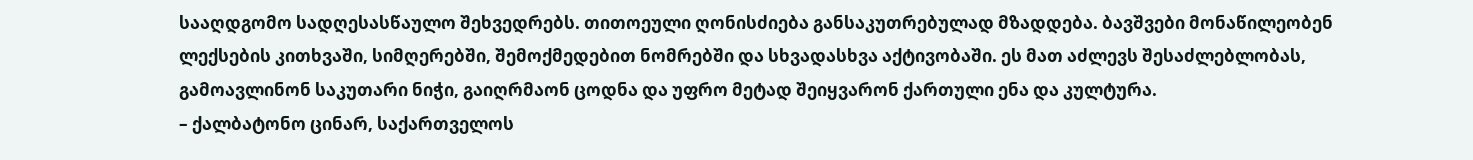სააღდგომო სადღესასწაულო შეხვედრებს. თითოეული ღონისძიება განსაკუთრებულად მზადდება. ბავშვები მონაწილეობენ ლექსების კითხვაში, სიმღერებში, შემოქმედებით ნომრებში და სხვადასხვა აქტივობაში. ეს მათ აძლევს შესაძლებლობას, გამოავლინონ საკუთარი ნიჭი, გაიღრმაონ ცოდნა და უფრო მეტად შეიყვარონ ქართული ენა და კულტურა.
– ქალბატონო ცინარ, საქართველოს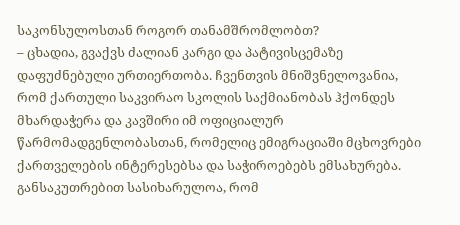საკონსულოსთან როგორ თანამშრომლობთ?
– ცხადია, გვაქვს ძალიან კარგი და პატივისცემაზე დაფუძნებული ურთიერთობა. ჩვენთვის მნიშვნელოვანია, რომ ქართული საკვირაო სკოლის საქმიანობას ჰქონდეს მხარდაჭერა და კავშირი იმ ოფიციალურ წარმომადგენლობასთან, რომელიც ემიგრაციაში მცხოვრები ქართველების ინტერესებსა და საჭიროებებს ემსახურება. განსაკუთრებით სასიხარულოა, რომ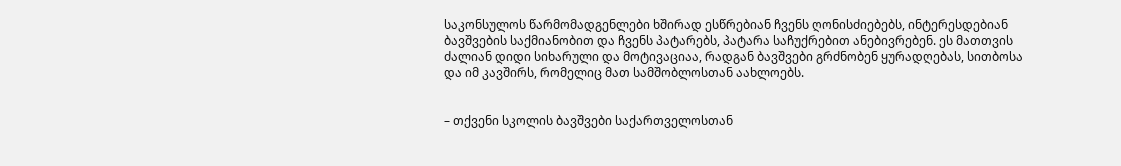საკონსულოს წარმომადგენლები ხშირად ესწრებიან ჩვენს ღონისძიებებს, ინტერესდებიან ბავშვების საქმიანობით და ჩვენს პატარებს, პატარა საჩუქრებით ანებივრებენ. ეს მათთვის ძალიან დიდი სიხარული და მოტივაციაა, რადგან ბავშვები გრძნობენ ყურადღებას, სითბოსა და იმ კავშირს, რომელიც მათ სამშობლოსთან აახლოებს.


– თქვენი სკოლის ბავშვები საქართველოსთან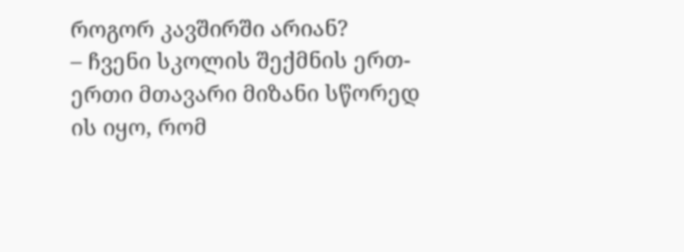როგორ კავშირში არიან?
– ჩვენი სკოლის შექმნის ერთ-ერთი მთავარი მიზანი სწორედ ის იყო, რომ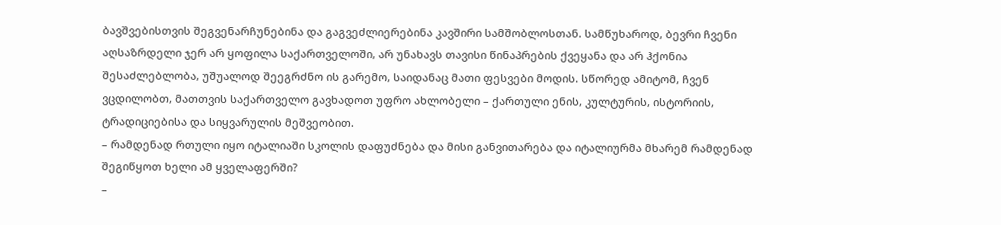ბავშვებისთვის შეგვენარჩუნებინა და გაგვეძლიერებინა კავშირი სამშობლოსთან. სამწუხაროდ, ბევრი ჩვენი აღსაზრდელი ჯერ არ ყოფილა საქართველოში, არ უნახავს თავისი წინაპრების ქვეყანა და არ ჰქონია შესაძლებლობა, უშუალოდ შეეგრძნო ის გარემო, საიდანაც მათი ფესვები მოდის. სწორედ ამიტომ, ჩვენ ვცდილობთ, მათთვის საქართველო გავხადოთ უფრო ახლობელი – ქართული ენის, კულტურის, ისტორიის, ტრადიციებისა და სიყვარულის მეშვეობით.
– რამდენად რთული იყო იტალიაში სკოლის დაფუძნება და მისი განვითარება და იტალიურმა მხარემ რამდენად შეგიწყოთ ხელი ამ ყველაფერში?
–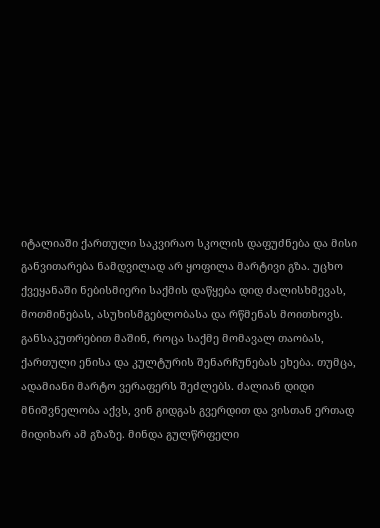იტალიაში ქართული საკვირაო სკოლის დაფუძნება და მისი განვითარება ნამდვილად არ ყოფილა მარტივი გზა. უცხო ქვეყანაში ნებისმიერი საქმის დაწყება დიდ ძალისხმევას, მოთმინებას, ასუხისმგებლობასა და რწმენას მოითხოვს. განსაკუთრებით მაშინ, როცა საქმე მომავალ თაობას, ქართული ენისა და კულტურის შენარჩუნებას ეხება. თუმცა, ადამიანი მარტო ვერაფერს შეძლებს. ძალიან დიდი მნიშვნელობა აქვს, ვინ გიდგას გვერდით და ვისთან ერთად მიდიხარ ამ გზაზე. მინდა გულწრფელი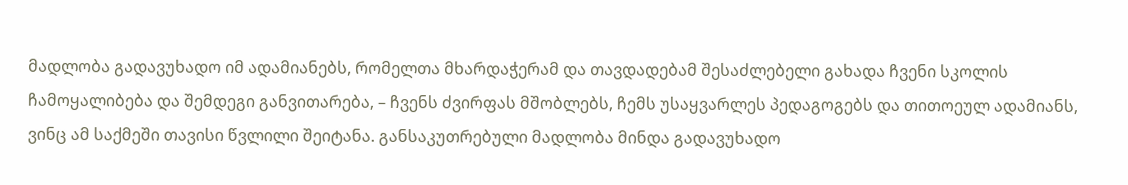მადლობა გადავუხადო იმ ადამიანებს, რომელთა მხარდაჭერამ და თავდადებამ შესაძლებელი გახადა ჩვენი სკოლის ჩამოყალიბება და შემდეგი განვითარება, – ჩვენს ძვირფას მშობლებს, ჩემს უსაყვარლეს პედაგოგებს და თითოეულ ადამიანს, ვინც ამ საქმეში თავისი წვლილი შეიტანა. განსაკუთრებული მადლობა მინდა გადავუხადო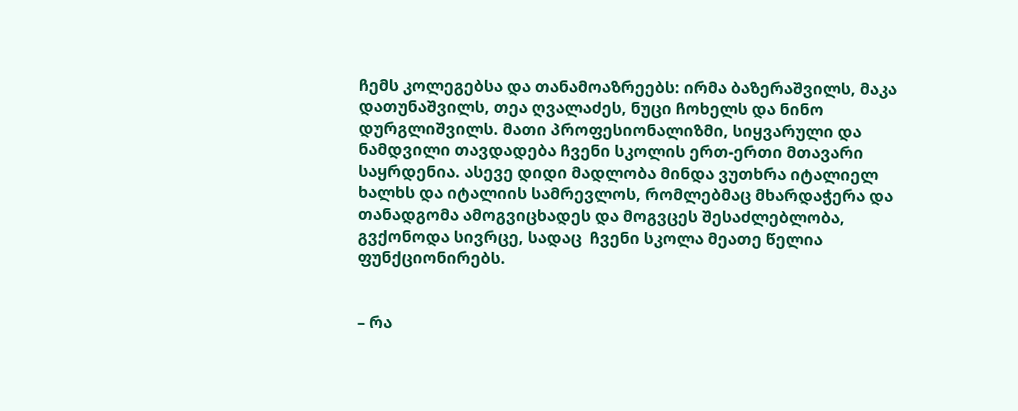ჩემს კოლეგებსა და თანამოაზრეებს: ირმა ბაზერაშვილს, მაკა დათუნაშვილს, თეა ღვალაძეს, ნუცი ჩოხელს და ნინო დურგლიშვილს. მათი პროფესიონალიზმი, სიყვარული და ნამდვილი თავდადება ჩვენი სკოლის ერთ-ერთი მთავარი საყრდენია. ასევე დიდი მადლობა მინდა ვუთხრა იტალიელ ხალხს და იტალიის სამრევლოს, რომლებმაც მხარდაჭერა და თანადგომა ამოგვიცხადეს და მოგვცეს შესაძლებლობა, გვქონოდა სივრცე, სადაც  ჩვენი სკოლა მეათე წელია ფუნქციონირებს.


– რა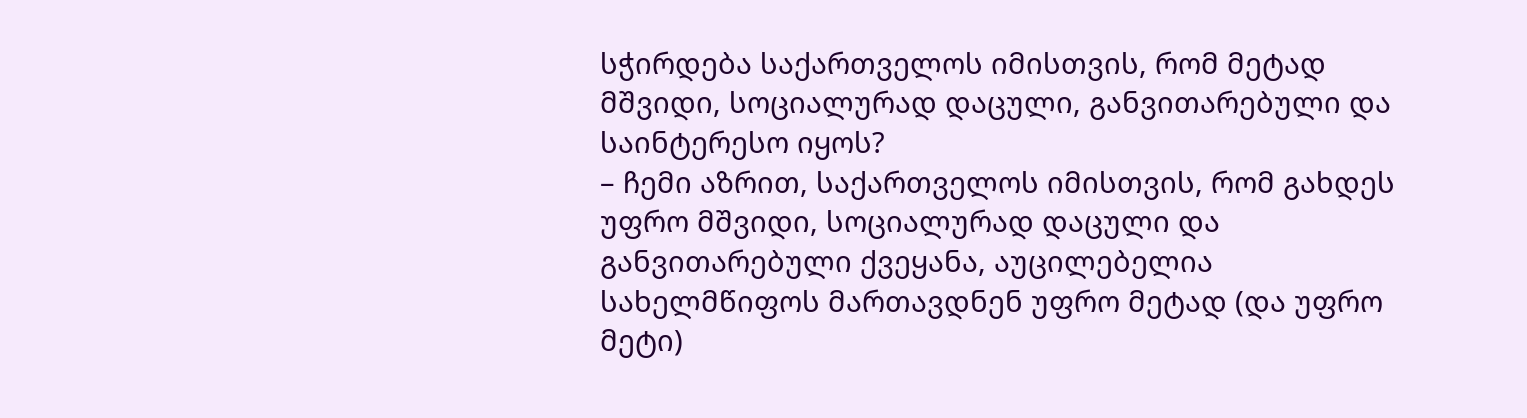სჭირდება საქართველოს იმისთვის, რომ მეტად მშვიდი, სოციალურად დაცული, განვითარებული და საინტერესო იყოს?
– ჩემი აზრით, საქართველოს იმისთვის, რომ გახდეს უფრო მშვიდი, სოციალურად დაცული და განვითარებული ქვეყანა, აუცილებელია სახელმწიფოს მართავდნენ უფრო მეტად (და უფრო მეტი)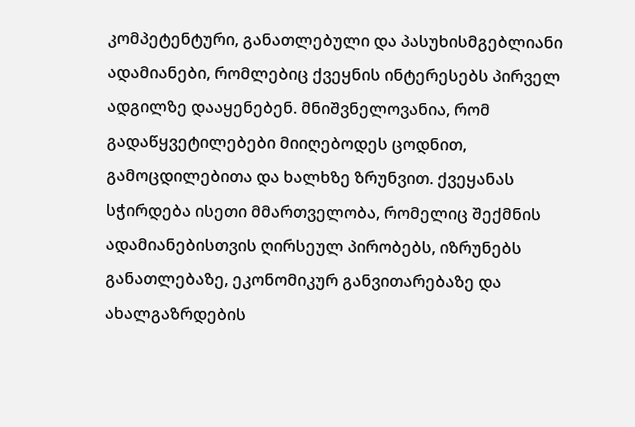კომპეტენტური, განათლებული და პასუხისმგებლიანი ადამიანები, რომლებიც ქვეყნის ინტერესებს პირველ ადგილზე დააყენებენ. მნიშვნელოვანია, რომ გადაწყვეტილებები მიიღებოდეს ცოდნით, გამოცდილებითა და ხალხზე ზრუნვით. ქვეყანას სჭირდება ისეთი მმართველობა, რომელიც შექმნის ადამიანებისთვის ღირსეულ პირობებს, იზრუნებს განათლებაზე, ეკონომიკურ განვითარებაზე და ახალგაზრდების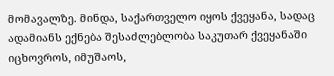მომავალზე. მინდა, საქართველო იყოს ქვეყანა, სადაც ადამიანს ექნება შესაძლებლობა საკუთარ ქვეყანაში იცხოვროს, იმუშაოს,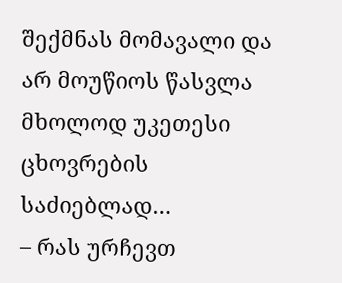შექმნას მომავალი და არ მოუწიოს წასვლა მხოლოდ უკეთესი ცხოვრების საძიებლად…
– რას ურჩევთ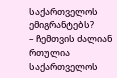საქართველოს ემიგრანტებს?
– ჩემთვის ძალიან რთულია საქართველოს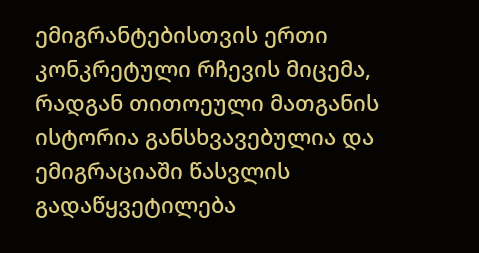ემიგრანტებისთვის ერთი კონკრეტული რჩევის მიცემა, რადგან თითოეული მათგანის ისტორია განსხვავებულია და ემიგრაციაში წასვლის გადაწყვეტილება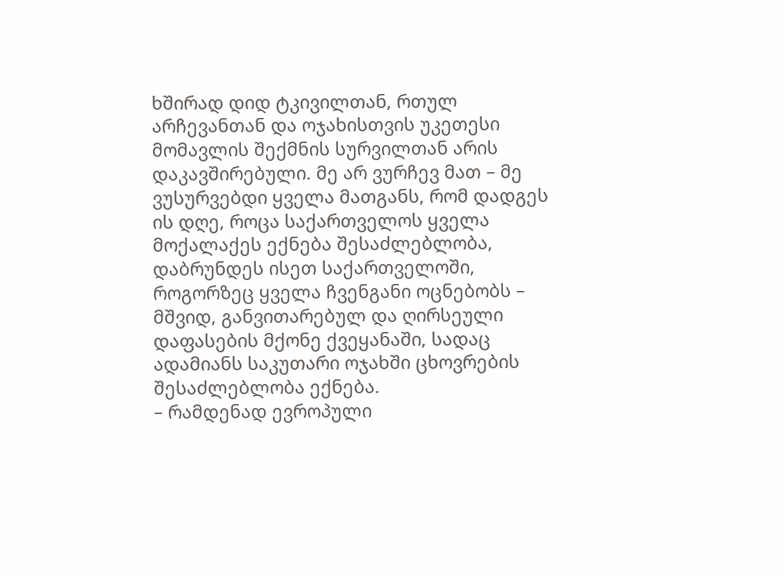ხშირად დიდ ტკივილთან, რთულ არჩევანთან და ოჯახისთვის უკეთესი მომავლის შექმნის სურვილთან არის დაკავშირებული. მე არ ვურჩევ მათ – მე ვუსურვებდი ყველა მათგანს, რომ დადგეს ის დღე, როცა საქართველოს ყველა მოქალაქეს ექნება შესაძლებლობა, დაბრუნდეს ისეთ საქართველოში, როგორზეც ყველა ჩვენგანი ოცნებობს – მშვიდ, განვითარებულ და ღირსეული დაფასების მქონე ქვეყანაში, სადაც ადამიანს საკუთარი ოჯახში ცხოვრების შესაძლებლობა ექნება.
– რამდენად ევროპული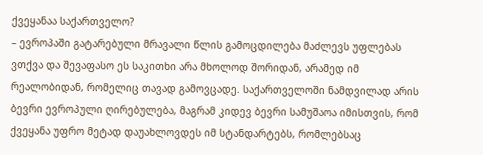ქვეყანაა საქართველო?
– ევროპაში გატარებული მრავალი წლის გამოცდილება მაძლევს უფლებას ვთქვა და შევაფასო ეს საკითხი არა მხოლოდ შორიდან, არამედ იმ რეალობიდან, რომელიც თავად გამოვცადე. საქართველოში ნამდვილად არის ბევრი ევროპული ღირებულება, მაგრამ კიდევ ბევრი სამუშაოა იმისთვის, რომ ქვეყანა უფრო მეტად დაუახლოვდეს იმ სტანდარტებს, რომლებსაც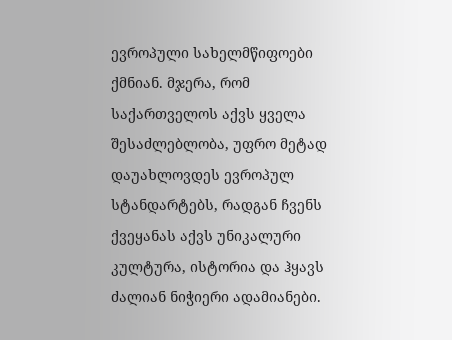ევროპული სახელმწიფოები ქმნიან. მჯერა, რომ საქართველოს აქვს ყველა შესაძლებლობა, უფრო მეტად დაუახლოვდეს ევროპულ სტანდარტებს, რადგან ჩვენს ქვეყანას აქვს უნიკალური კულტურა, ისტორია და ჰყავს ძალიან ნიჭიერი ადამიანები.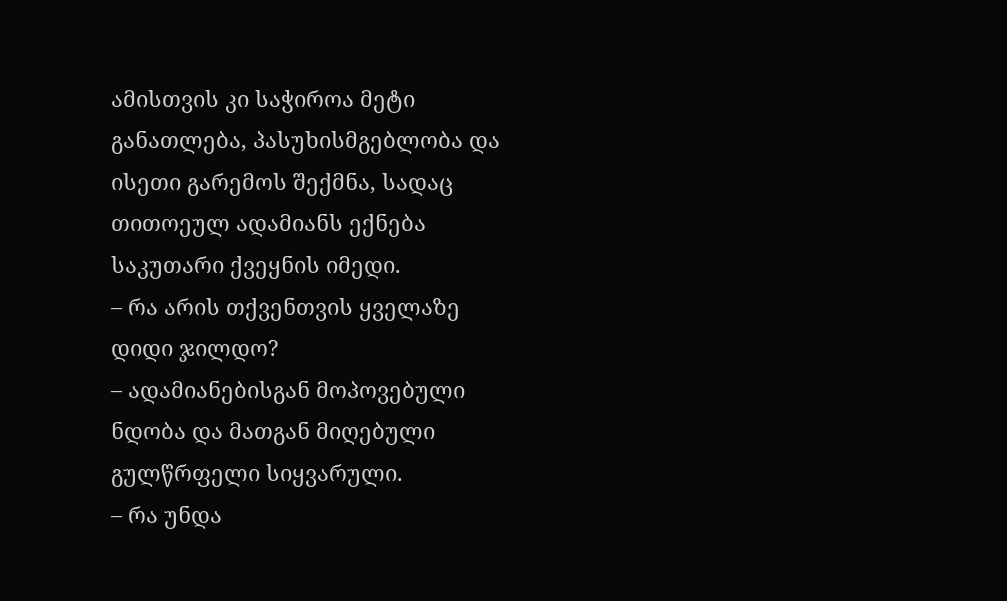ამისთვის კი საჭიროა მეტი განათლება, პასუხისმგებლობა და ისეთი გარემოს შექმნა, სადაც თითოეულ ადამიანს ექნება საკუთარი ქვეყნის იმედი.
– რა არის თქვენთვის ყველაზე დიდი ჯილდო?
– ადამიანებისგან მოპოვებული ნდობა და მათგან მიღებული გულწრფელი სიყვარული.
– რა უნდა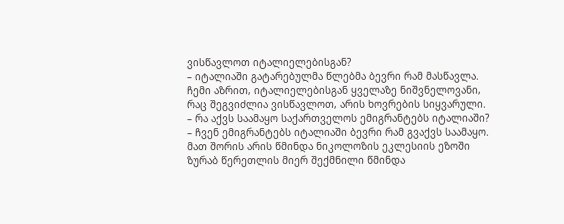ვისწავლოთ იტალიელებისგან?
– იტალიაში გატარებულმა წლებმა ბევრი რამ მასწავლა. ჩემი აზრით, იტალიელებისგან ყველაზე ნიშვნელოვანი, რაც შეგვიძლია ვისწავლოთ, არის ხოვრების სიყვარული.
– რა აქვს საამაყო საქართველოს ემიგრანტებს იტალიაში?
– ჩვენ ემიგრანტებს იტალიაში ბევრი რამ გვაქვს საამაყო. მათ შორის არის წმინდა ნიკოლოზის ეკლესიის ეზოში ზურაბ წერეთლის მიერ შექმნილი წმინდა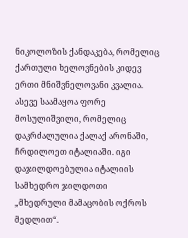ნიკოლოზის ქანდაკება, რომელიც ქართული ხელოვნების კიდევ ერთი მნიშვნელოვანი კვალია. ასევე საამაყოა ფორე მოსულიშვილი, რომელიც დაკრძალულია ქალაქ არონაში, ჩრდილოეთ იტალიაში. იგი დაჯილდოებულია იტალიის სამხედრო ჯილდოთი „მხედრული მამაცობის ოქროს მედლით“.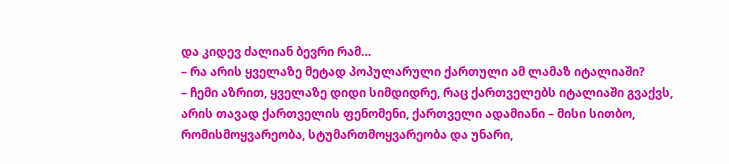და კიდევ ძალიან ბევრი რამ…
– რა არის ყველაზე მეტად პოპულარული ქართული ამ ლამაზ იტალიაში?
– ჩემი აზრით, ყველაზე დიდი სიმდიდრე, რაც ქართველებს იტალიაში გვაქვს, არის თავად ქართველის ფენომენი, ქართველი ადამიანი – მისი სითბო, რომისმოყვარეობა, სტუმართმოყვარეობა და უნარი,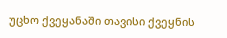უცხო ქვეყანაში თავისი ქვეყნის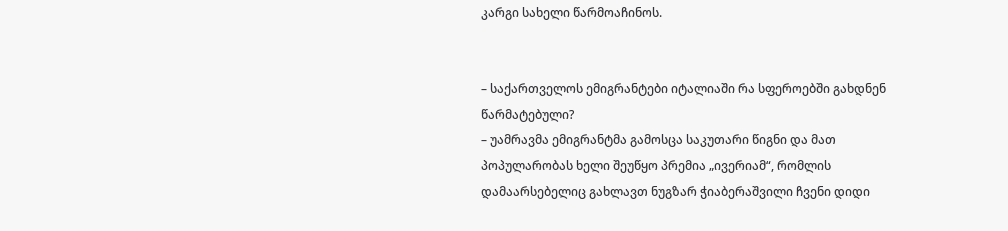კარგი სახელი წარმოაჩინოს.


– საქართველოს ემიგრანტები იტალიაში რა სფეროებში გახდნენ წარმატებული?
– უამრავმა ემიგრანტმა გამოსცა საკუთარი წიგნი და მათ პოპულარობას ხელი შეუწყო პრემია „ივერიამ“, რომლის დამაარსებელიც გახლავთ ნუგზარ ჭიაბერაშვილი ჩვენი დიდი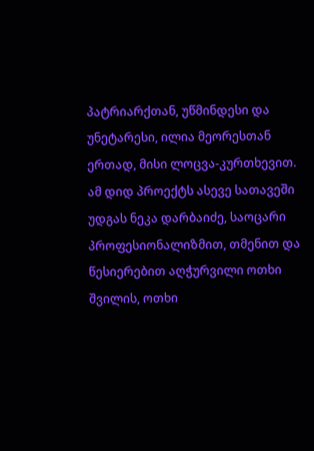პატრიარქთან, უწმინდესი და უნეტარესი, ილია მეორესთან ერთად, მისი ლოცვა-კურთხევით. ამ დიდ პროექტს ასევე სათავეში უდგას ნეკა დარბაიძე, საოცარი პროფესიონალიზმით, თმენით და წესიერებით აღჭურვილი ოთხი შვილის, ოთხი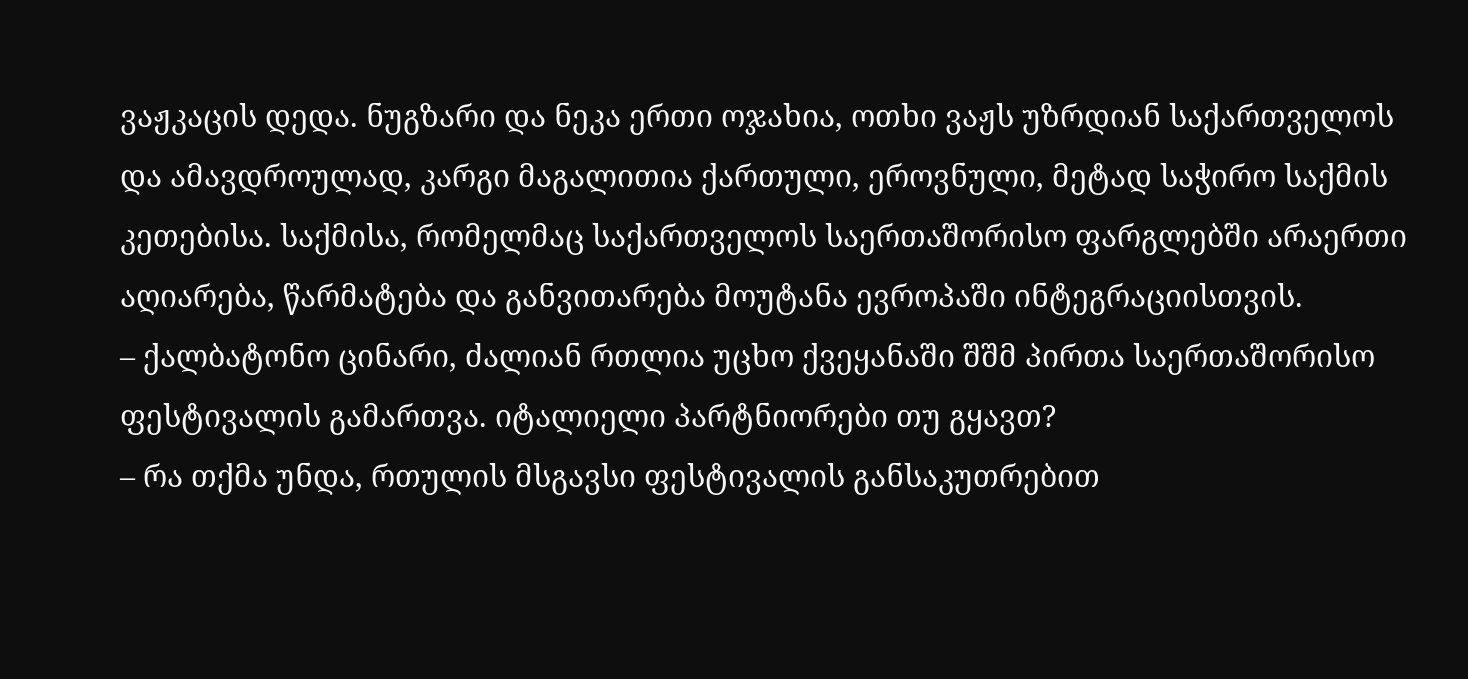ვაჟკაცის დედა. ნუგზარი და ნეკა ერთი ოჯახია, ოთხი ვაჟს უზრდიან საქართველოს და ამავდროულად, კარგი მაგალითია ქართული, ეროვნული, მეტად საჭირო საქმის კეთებისა. საქმისა, რომელმაც საქართველოს საერთაშორისო ფარგლებში არაერთი აღიარება, წარმატება და განვითარება მოუტანა ევროპაში ინტეგრაციისთვის.
– ქალბატონო ცინარი, ძალიან რთლია უცხო ქვეყანაში შშმ პირთა საერთაშორისო ფესტივალის გამართვა. იტალიელი პარტნიორები თუ გყავთ?
– რა თქმა უნდა, რთულის მსგავსი ფესტივალის განსაკუთრებით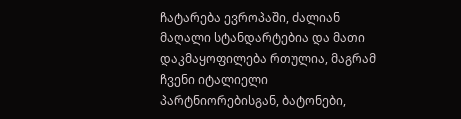ჩატარება ევროპაში, ძალიან მაღალი სტანდარტებია და მათი დაკმაყოფილება რთულია, მაგრამ ჩვენი იტალიელი პარტნიორებისგან, ბატონები,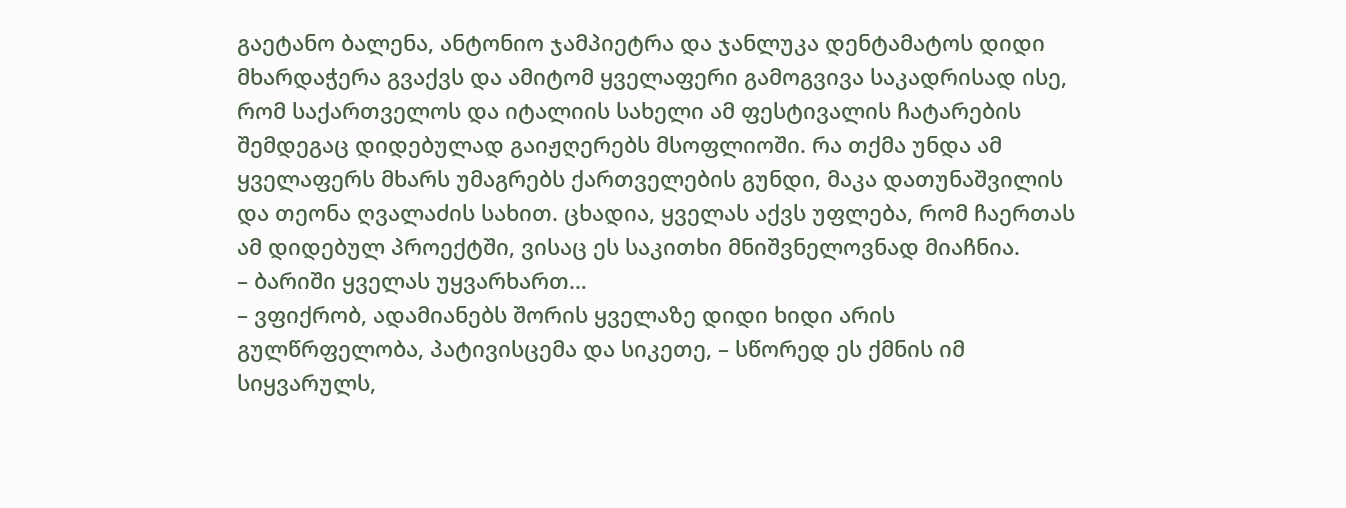გაეტანო ბალენა, ანტონიო ჯამპიეტრა და ჯანლუკა დენტამატოს დიდი მხარდაჭერა გვაქვს და ამიტომ ყველაფერი გამოგვივა საკადრისად ისე, რომ საქართველოს და იტალიის სახელი ამ ფესტივალის ჩატარების შემდეგაც დიდებულად გაიჟღერებს მსოფლიოში. რა თქმა უნდა ამ ყველაფერს მხარს უმაგრებს ქართველების გუნდი, მაკა დათუნაშვილის და თეონა ღვალაძის სახით. ცხადია, ყველას აქვს უფლება, რომ ჩაერთას ამ დიდებულ პროექტში, ვისაც ეს საკითხი მნიშვნელოვნად მიაჩნია.
– ბარიში ყველას უყვარხართ…
– ვფიქრობ, ადამიანებს შორის ყველაზე დიდი ხიდი არის გულწრფელობა, პატივისცემა და სიკეთე, – სწორედ ეს ქმნის იმ სიყვარულს,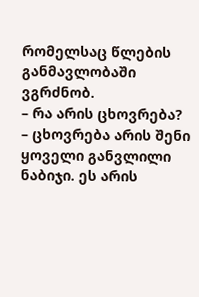რომელსაც წლების განმავლობაში ვგრძნობ.
– რა არის ცხოვრება?
– ცხოვრება არის შენი ყოველი განვლილი ნაბიჯი. ეს არის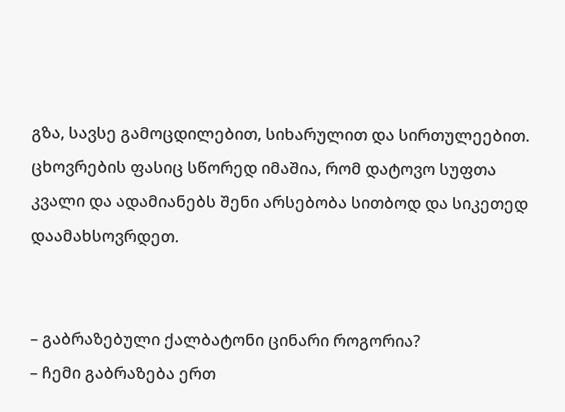გზა, სავსე გამოცდილებით, სიხარულით და სირთულეებით. ცხოვრების ფასიც სწორედ იმაშია, რომ დატოვო სუფთა კვალი და ადამიანებს შენი არსებობა სითბოდ და სიკეთედ დაამახსოვრდეთ.


– გაბრაზებული ქალბატონი ცინარი როგორია?
– ჩემი გაბრაზება ერთ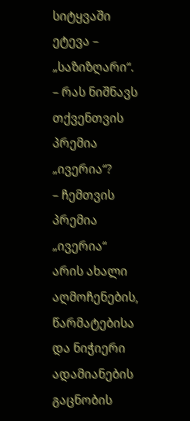სიტყვაში ეტევა – „საზიზღარი“.
– რას ნიშნავს თქვენთვის პრემია „ივერია“?
– ჩემთვის პრემია „ივერია“ არის ახალი აღმოჩენების, წარმატებისა და ნიჭიერი ადამიანების გაცნობის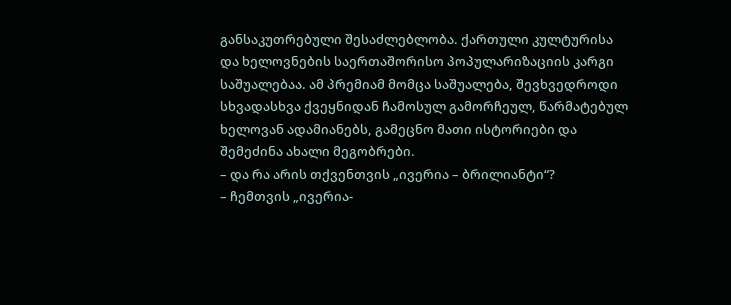განსაკუთრებული შესაძლებლობა. ქართული კულტურისა და ხელოვნების საერთაშორისო პოპულარიზაციის კარგი საშუალებაა. ამ პრემიამ მომცა საშუალება, შევხვედროდი სხვადასხვა ქვეყნიდან ჩამოსულ გამორჩეულ, წარმატებულ ხელოვან ადამიანებს, გამეცნო მათი ისტორიები და შემეძინა ახალი მეგობრები.
– და რა არის თქვენთვის „ივერია – ბრილიანტი“?
– ჩემთვის „ივერია-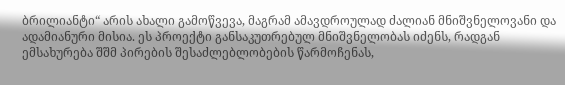ბრილიანტი“ არის ახალი გამოწვევა, მაგრამ ამავდროულად ძალიან მნიშვნელოვანი და ადამიანური მისია. ეს პროექტი განსაკუთრებულ მნიშვნელობას იძენს, რადგან ემსახურება შშმ პირების შესაძლებლობების წარმოჩენას,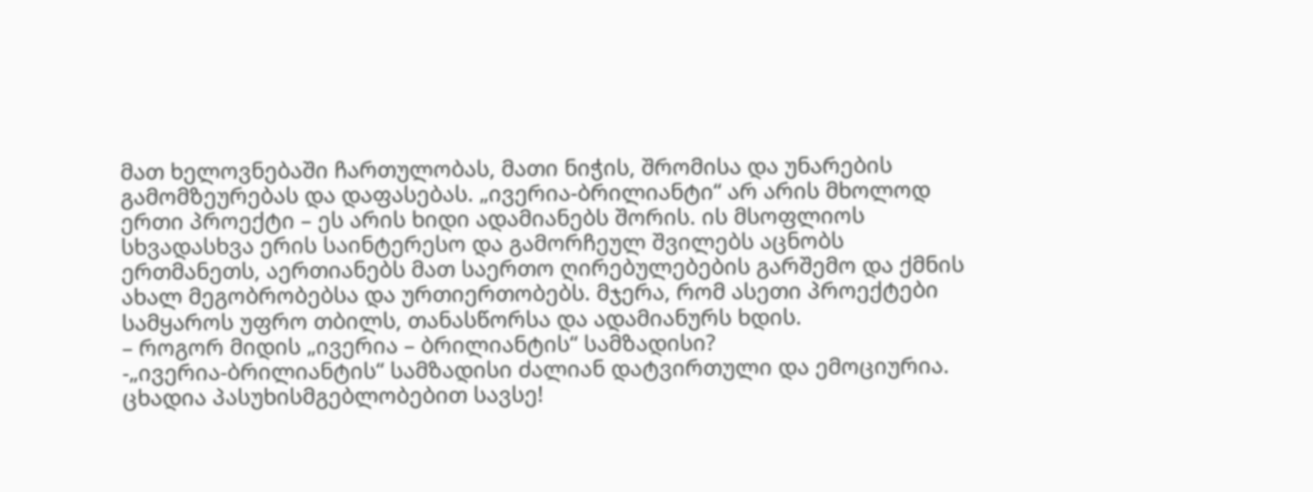მათ ხელოვნებაში ჩართულობას, მათი ნიჭის, შრომისა და უნარების გამომზეურებას და დაფასებას. „ივერია-ბრილიანტი“ არ არის მხოლოდ ერთი პროექტი – ეს არის ხიდი ადამიანებს შორის. ის მსოფლიოს სხვადასხვა ერის საინტერესო და გამორჩეულ შვილებს აცნობს ერთმანეთს, აერთიანებს მათ საერთო ღირებულებების გარშემო და ქმნის ახალ მეგობრობებსა და ურთიერთობებს. მჯერა, რომ ასეთი პროექტები სამყაროს უფრო თბილს, თანასწორსა და ადამიანურს ხდის.
– როგორ მიდის „ივერია – ბრილიანტის“ სამზადისი?
-„ივერია-ბრილიანტის“ სამზადისი ძალიან დატვირთული და ემოციურია. ცხადია პასუხისმგებლობებით სავსე!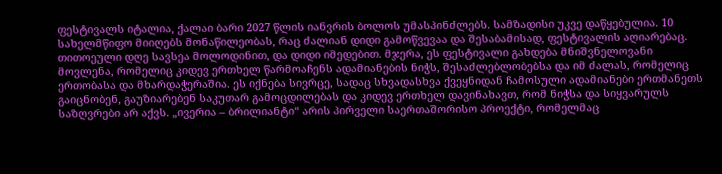ფესტივალს იტალია, ქალაი ბარი 2027 წლის იანვრის ბოლოს უმასპინძლებს. სამზადისი უკვე დაწყებულია. 10 სახელმწიფო მიიღებს მონაწილეობას, რაც ძალიან დიდი გამოწვევაა და შესაბამისად, ფესტივალის აღიარებაც. თითოეული დღე სავსეა მოლოდინით, და დიდი იმედებით. მჯერა, ეს ფესტივალი გახდება მნიშვნელოვანი მოვლენა, რომელიც კიდევ ერთხელ წარმოაჩენს ადამიანების ნიჭს, შესაძლებლობებსა და იმ ძალას, რომელიც ერთობასა და მხარდაჭერაშია. ეს იქნება სივრცე, სადაც სხვადასხვა ქვეყნიდან ჩამოსული ადამიანები ერთმანეთს გაიცნობენ, გაუზიარებენ საკუთარ გამოცდილებას და კიდევ ერთხელ დავინახავთ, რომ ნიჭსა და სიყვარულს საზღვრები არ აქვს. „ივერია – ბრილიანტი“ არის პირველი საერთაშორისო პროექტი, რომელმაც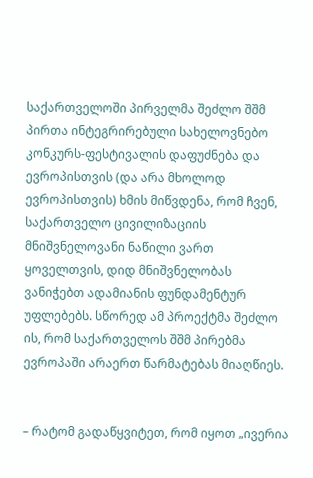საქართველოში პირველმა შეძლო შშმ პირთა ინტეგრირებული სახელოვნებო კონკურს-ფესტივალის დაფუძნება და ევროპისთვის (და არა მხოლოდ ევროპისთვის) ხმის მიწვდენა, რომ ჩვენ, საქართველო ცივილიზაციის მნიშვნელოვანი ნაწილი ვართ ყოველთვის, დიდ მნიშვნელობას ვანიჭებთ ადამიანის ფუნდამენტურ უფლებებს. სწორედ ამ პროექტმა შეძლო ის, რომ საქართველოს შშმ პირებმა ევროპაში არაერთ წარმატებას მიაღწიეს.


– რატომ გადაწყვიტეთ, რომ იყოთ „ივერია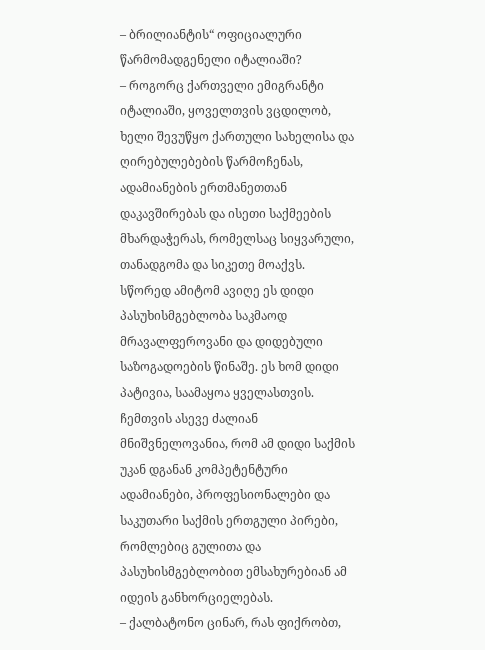– ბრილიანტის“ ოფიციალური წარმომადგენელი იტალიაში?
– როგორც ქართველი ემიგრანტი იტალიაში, ყოველთვის ვცდილობ, ხელი შევუწყო ქართული სახელისა და ღირებულებების წარმოჩენას, ადამიანების ერთმანეთთან დაკავშირებას და ისეთი საქმეების მხარდაჭერას, რომელსაც სიყვარული, თანადგომა და სიკეთე მოაქვს. სწორედ ამიტომ ავიღე ეს დიდი პასუხისმგებლობა საკმაოდ მრავალფეროვანი და დიდებული საზოგადოების წინაშე. ეს ხომ დიდი პატივია, საამაყოა ყველასთვის. ჩემთვის ასევე ძალიან მნიშვნელოვანია, რომ ამ დიდი საქმის უკან დგანან კომპეტენტური ადამიანები, პროფესიონალები და საკუთარი საქმის ერთგული პირები, რომლებიც გულითა და პასუხისმგებლობით ემსახურებიან ამ იდეის განხორციელებას.
– ქალბატონო ცინარ, რას ფიქრობთ,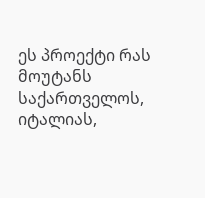ეს პროექტი რას მოუტანს საქართველოს, იტალიას,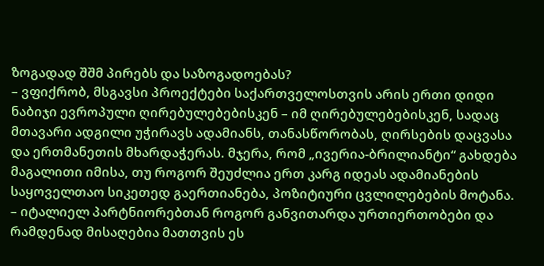ზოგადად შშმ პირებს და საზოგადოებას?
– ვფიქრობ, მსგავსი პროექტები საქართველოსთვის არის ერთი დიდი ნაბიჯი ევროპული ღირებულებებისკენ – იმ ღირებულებებისკენ, სადაც მთავარი ადგილი უჭირავს ადამიანს, თანასწორობას, ღირსების დაცვასა და ერთმანეთის მხარდაჭერას. მჯერა, რომ „ივერია-ბრილიანტი“ გახდება მაგალითი იმისა, თუ როგორ შეუძლია ერთ კარგ იდეას ადამიანების საყოველთაო სიკეთედ გაერთიანება, პოზიტიური ცვლილებების მოტანა.
– იტალიელ პარტნიორებთან როგორ განვითარდა ურთიერთობები და რამდენად მისაღებია მათთვის ეს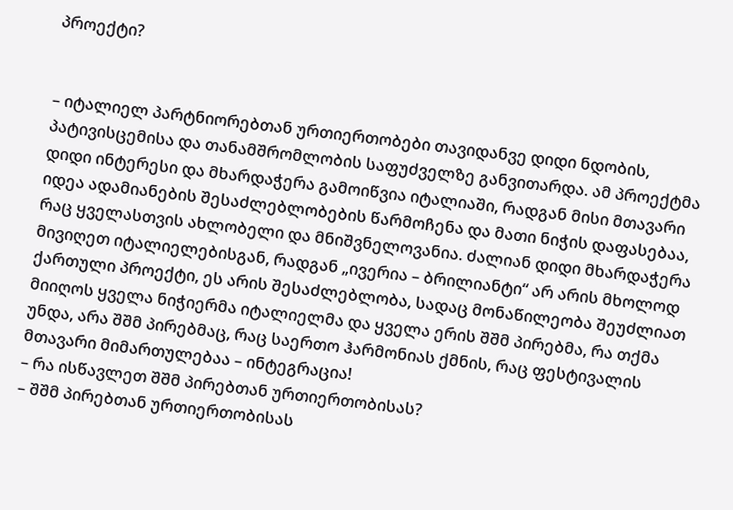პროექტი?


– იტალიელ პარტნიორებთან ურთიერთობები თავიდანვე დიდი ნდობის, პატივისცემისა და თანამშრომლობის საფუძველზე განვითარდა. ამ პროექტმა დიდი ინტერესი და მხარდაჭერა გამოიწვია იტალიაში, რადგან მისი მთავარი იდეა ადამიანების შესაძლებლობების წარმოჩენა და მათი ნიჭის დაფასებაა, რაც ყველასთვის ახლობელი და მნიშვნელოვანია. ძალიან დიდი მხარდაჭერა მივიღეთ იტალიელებისგან, რადგან „ივერია – ბრილიანტი“ არ არის მხოლოდ ქართული პროექტი, ეს არის შესაძლებლობა, სადაც მონაწილეობა შეუძლიათ მიიღოს ყველა ნიჭიერმა იტალიელმა და ყველა ერის შშმ პირებმა, რა თქმა უნდა, არა შშმ პირებმაც, რაც საერთო ჰარმონიას ქმნის, რაც ფესტივალის მთავარი მიმართულებაა – ინტეგრაცია!
– რა ისწავლეთ შშმ პირებთან ურთიერთობისას?
– შშმ პირებთან ურთიერთობისას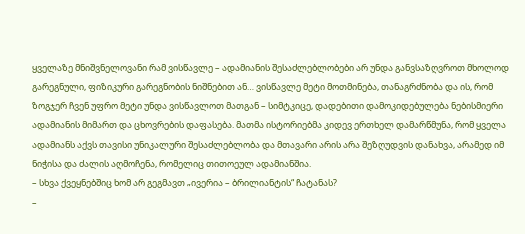ყველაზე მნიშვნელოვანი რამ ვისწავლე – ადამიანის შესაძლებლობები არ უნდა განვსაზღვროთ მხოლოდ გარეგნული, ფიზიკური გარეგნობის ნიშნებით ან… ვისწავლე მეტი მოთმინება, თანაგრძნობა და ის, რომ ზოგჯერ ჩვენ უფრო მეტი უნდა ვისწავლოთ მათგან – სიმტკიცე, დადებითი დამოკიდებულება ნებისმიერი ადამიანის მიმართ და ცხოვრების დაფასება. მათმა ისტორიებმა კიდევ ერთხელ დამარწმუნა, რომ ყველა ადამიანს აქვს თავისი უნიკალური შესაძლებლობა და მთავარი არის არა შეზღუდვის დანახვა, არამედ იმ ნიჭისა და ძალის აღმოჩენა, რომელიც თითოეულ ადამიანშია.
– სხვა ქვეყნებშიც ხომ არ გეგმავთ „ივერია – ბრილიანტის“ ჩატანას?
–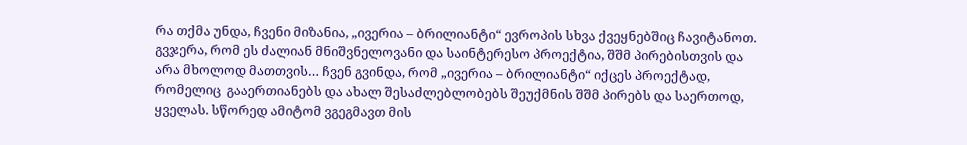რა თქმა უნდა, ჩვენი მიზანია, „ივერია – ბრილიანტი“ ევროპის სხვა ქვეყნებშიც ჩავიტანოთ. გვჯერა, რომ ეს ძალიან მნიშვნელოვანი და საინტერესო პროექტია, შშმ პირებისთვის და არა მხოლოდ მათთვის… ჩვენ გვინდა, რომ „ივერია – ბრილიანტი“ იქცეს პროექტად, რომელიც  გააერთიანებს და ახალ შესაძლებლობებს შეუქმნის შშმ პირებს და საერთოდ, ყველას. სწორედ ამიტომ ვგეგმავთ მის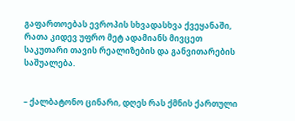გაფართოებას ევროპის სხვადასხვა ქვეყანაში, რათა კიდევ უფრო მეტ ადამიანს მივცეთ საკუთარი თავის რეალიზების და განვითარების საშუალება.


– ქალბატონო ცინარი, დღეს რას ქმნის ქართული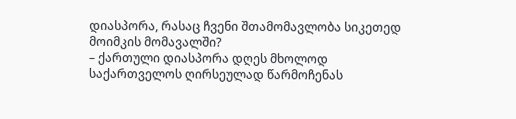დიასპორა, რასაც ჩვენი შთამომავლობა სიკეთედ მოიმკის მომავალში?
– ქართული დიასპორა დღეს მხოლოდ საქართველოს ღირსეულად წარმოჩენას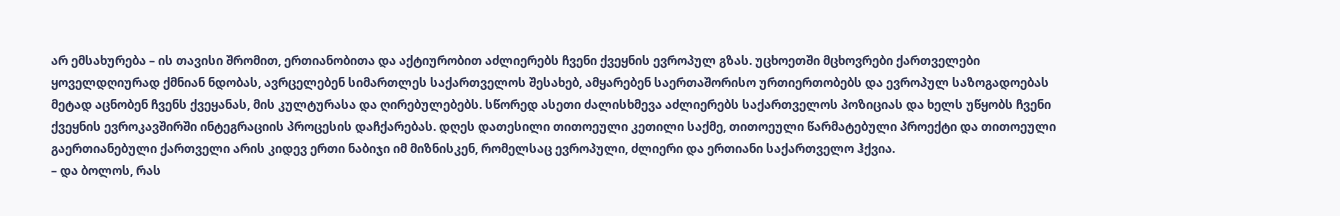არ ემსახურება – ის თავისი შრომით, ერთიანობითა და აქტიურობით აძლიერებს ჩვენი ქვეყნის ევროპულ გზას. უცხოეთში მცხოვრები ქართველები ყოველდღიურად ქმნიან ნდობას, ავრცელებენ სიმართლეს საქართველოს შესახებ, ამყარებენ საერთაშორისო ურთიერთობებს და ევროპულ საზოგადოებას მეტად აცნობენ ჩვენს ქვეყანას, მის კულტურასა და ღირებულებებს. სწორედ ასეთი ძალისხმევა აძლიერებს საქართველოს პოზიციას და ხელს უწყობს ჩვენი ქვეყნის ევროკავშირში ინტეგრაციის პროცესის დაჩქარებას. დღეს დათესილი თითოეული კეთილი საქმე, თითოეული წარმატებული პროექტი და თითოეული გაერთიანებული ქართველი არის კიდევ ერთი ნაბიჯი იმ მიზნისკენ, რომელსაც ევროპული, ძლიერი და ერთიანი საქართველო ჰქვია.
– და ბოლოს, რას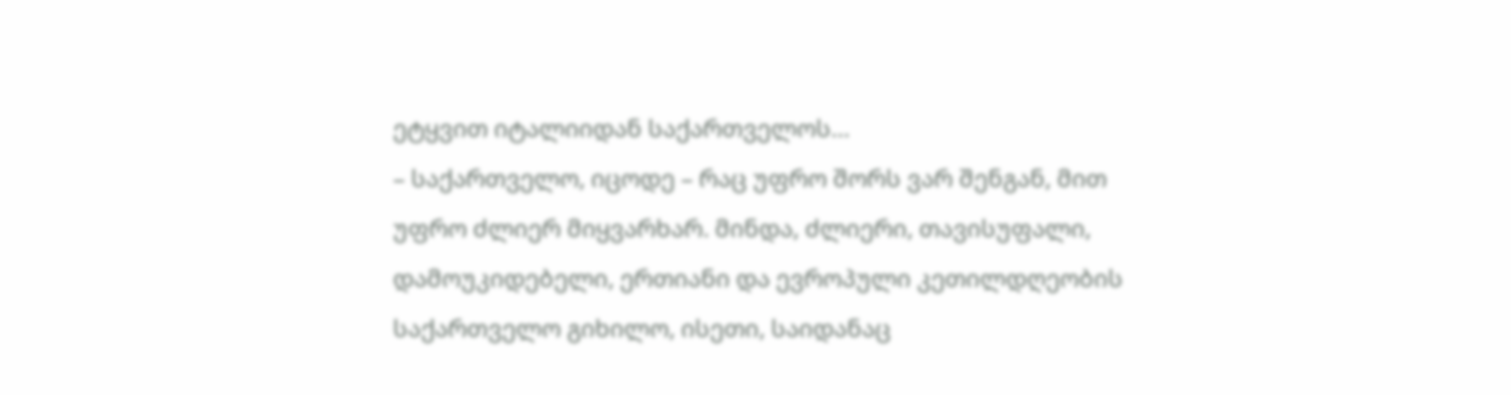ეტყვით იტალიიდან საქართველოს…
– საქართველო, იცოდე – რაც უფრო შორს ვარ შენგან, მით უფრო ძლიერ მიყვარხარ. მინდა, ძლიერი, თავისუფალი, დამოუკიდებელი, ერთიანი და ევროპული კეთილდღეობის საქართველო გიხილო, ისეთი, საიდანაც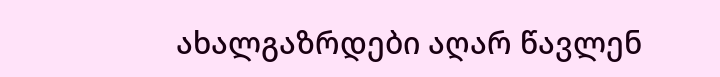ახალგაზრდები აღარ წავლენ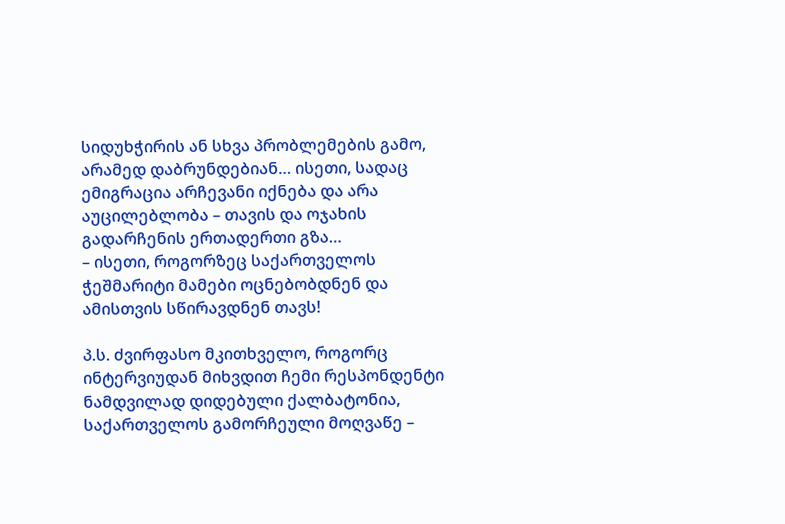სიდუხჭირის ან სხვა პრობლემების გამო, არამედ დაბრუნდებიან… ისეთი, სადაც ემიგრაცია არჩევანი იქნება და არა აუცილებლობა – თავის და ოჯახის გადარჩენის ერთადერთი გზა…
– ისეთი, როგორზეც საქართველოს ჭეშმარიტი მამები ოცნებობდნენ და ამისთვის სწირავდნენ თავს!

პ.ს. ძვირფასო მკითხველო, როგორც ინტერვიუდან მიხვდით ჩემი რესპონდენტი ნამდვილად დიდებული ქალბატონია, საქართველოს გამორჩეული მოღვაწე –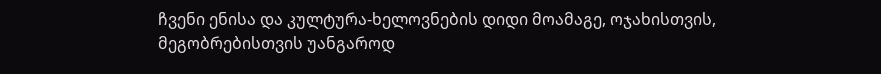ჩვენი ენისა და კულტურა-ხელოვნების დიდი მოამაგე, ოჯახისთვის, მეგობრებისთვის უანგაროდ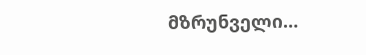მზრუნველი…